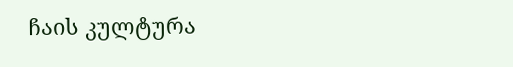ჩაის კულტურა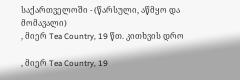საქართველოში - (წარსული, აწმყო და მომავალი)
, მიერ Tea Country, 19 წთ. კითხვის დრო

, მიერ Tea Country, 19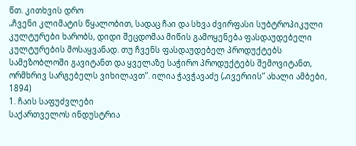წთ. კითხვის დრო
„ჩვენი კლიმატის წყალობით, სადაც ჩაი და სხვა ძვირფასი სუბტროპიკული კულტურები ხარობს, დიდი შეცდომაა მიწის გამოყენება ფასდაუდებელი კულტურების მოსაყვანად. თუ ჩვენს ფასდაუდებელ პროდუქტებს სამეზობლოში გავიტანთ და ყველაზე საჭირო პროდუქტებს შემოვიტანთ, ორმხრივ სარგებელს ვიხილავთ“. ილია ჭავჭავაძე („ივერიის“ ახალი ამბები, 1894)
1. ჩაის საფუძვლები
საქართველოს ინდუსტრია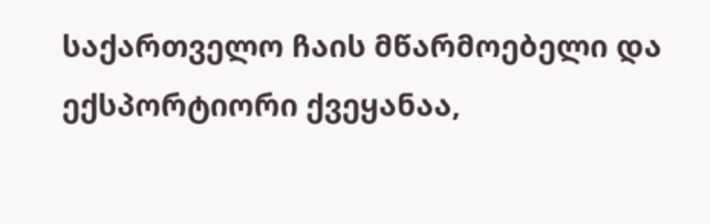საქართველო ჩაის მწარმოებელი და ექსპორტიორი ქვეყანაა,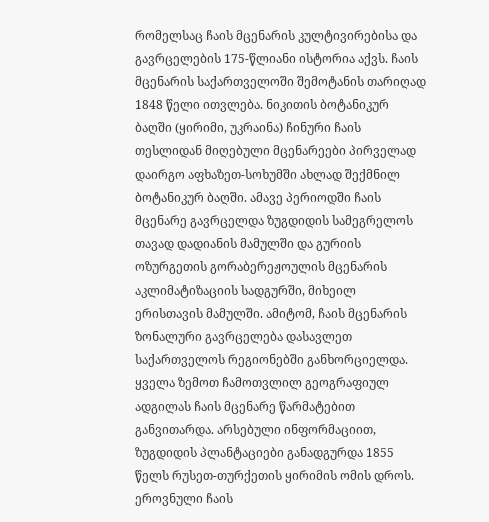რომელსაც ჩაის მცენარის კულტივირებისა და გავრცელების 175-წლიანი ისტორია აქვს. ჩაის მცენარის საქართველოში შემოტანის თარიღად 1848 წელი ითვლება. ნიკითის ბოტანიკურ ბაღში (ყირიმი, უკრაინა) ჩინური ჩაის თესლიდან მიღებული მცენარეები პირველად დაირგო აფხაზეთ-სოხუმში ახლად შექმნილ ბოტანიკურ ბაღში. ამავე პერიოდში ჩაის მცენარე გავრცელდა ზუგდიდის სამეგრელოს თავად დადიანის მამულში და გურიის ოზურგეთის გორაბერეჟოულის მცენარის აკლიმატიზაციის სადგურში, მიხეილ ერისთავის მამულში. ამიტომ, ჩაის მცენარის ზონალური გავრცელება დასავლეთ საქართველოს რეგიონებში განხორციელდა. ყველა ზემოთ ჩამოთვლილ გეოგრაფიულ ადგილას ჩაის მცენარე წარმატებით განვითარდა. არსებული ინფორმაციით, ზუგდიდის პლანტაციები განადგურდა 1855 წელს რუსეთ-თურქეთის ყირიმის ომის დროს.
ეროვნული ჩაის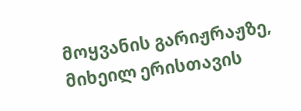მოყვანის გარიჟრაჟზე, მიხეილ ერისთავის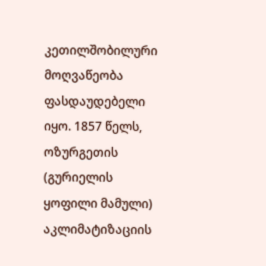კეთილშობილური მოღვაწეობა ფასდაუდებელი იყო. 1857 წელს, ოზურგეთის (გურიელის ყოფილი მამული) აკლიმატიზაციის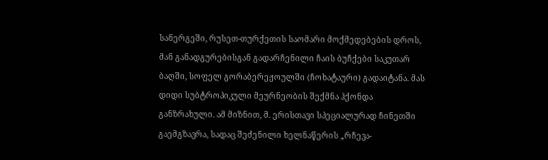სანერგეში, რუსეთ-თურქეთის საომარი მოქმედებების დროს, მან განადგურებისგან გადარჩენილი ჩაის ბუჩქები საკუთარ ბაღში, სოფელ გორაბერეჟოულში (ჩოხატაური) გადაიტანა. მას დიდი სუბტროპიკული მეურნეობის შექმნა ჰქონდა განზრახული. ამ მიზნით, მ. ერისთავი სპეციალურად ჩინეთში გაემგზავრა, სადაც შეძენილი ხელნაწერის „რჩევა-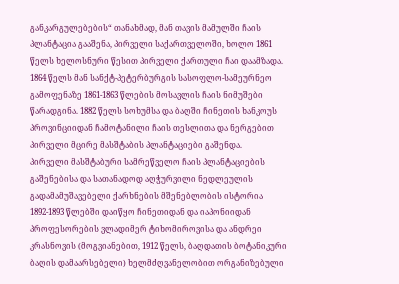განკარგულებების“ თანახმად, მან თავის მამულში ჩაის პლანტაცია გააშენა, პირველი საქართველოში, ხოლო 1861 წელს ხელოსნური წესით პირველი ქართული ჩაი დაამზადა.
1864 წელს მან სანქტ-პეტერბურგის სასოფლო-სამეურნეო გამოფენაზე 1861-1863 წლების მოსავლის ჩაის ნიმუშები წარადგინა. 1882 წელს სოხუმსა და ბაღში ჩინეთის ხანკოუს პროვინციიდან ჩამოტანილი ჩაის თესლითა და ნერგებით პირველი მცირე მასშტაბის პლანტაციები გაშენდა.
პირველი მასშტაბური სამრეწველო ჩაის პლანტაციების გაშენებისა და სათანადოდ აღჭურვილი ნედლეულის გადამამუშავებელი ქარხნების მშენებლობის ისტორია 1892-1893 წლებში დაიწყო ჩინეთიდან და იაპონიიდან პროფესორების ვლადიმერ ტიხომიროვისა და ანდრეი კრასნოვის (მოგვიანებით, 1912 წელს, ბაღდათის ბოტანიკური ბაღის დამაარსებელი) ხელმძღვანელობით ორგანიზებული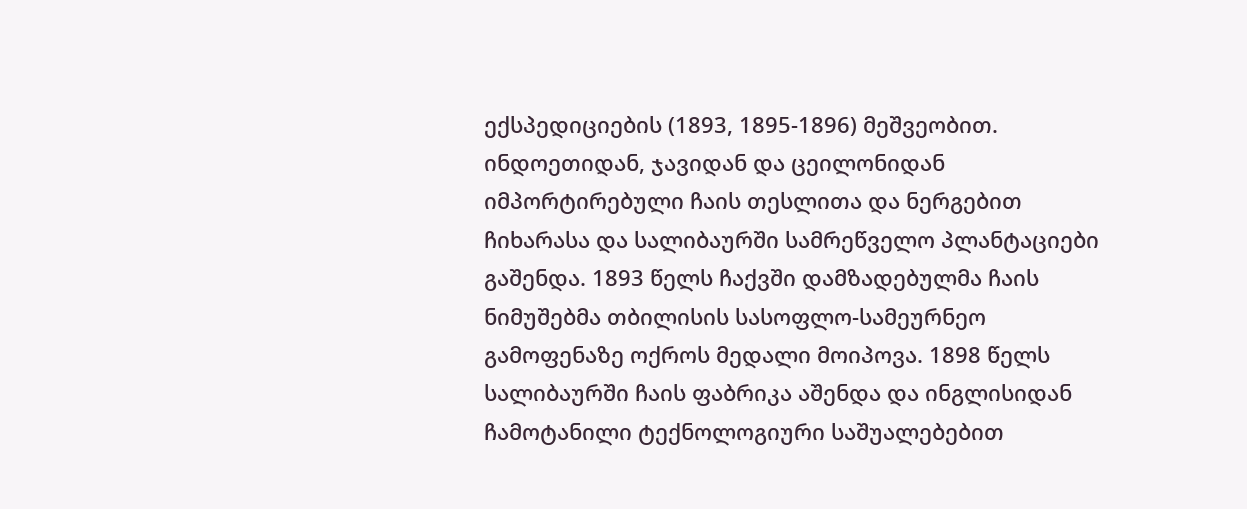ექსპედიციების (1893, 1895-1896) მეშვეობით.
ინდოეთიდან, ჯავიდან და ცეილონიდან იმპორტირებული ჩაის თესლითა და ნერგებით ჩიხარასა და სალიბაურში სამრეწველო პლანტაციები გაშენდა. 1893 წელს ჩაქვში დამზადებულმა ჩაის ნიმუშებმა თბილისის სასოფლო-სამეურნეო გამოფენაზე ოქროს მედალი მოიპოვა. 1898 წელს სალიბაურში ჩაის ფაბრიკა აშენდა და ინგლისიდან ჩამოტანილი ტექნოლოგიური საშუალებებით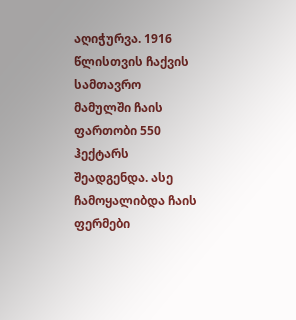აღიჭურვა. 1916 წლისთვის ჩაქვის სამთავრო მამულში ჩაის ფართობი 550 ჰექტარს შეადგენდა. ასე ჩამოყალიბდა ჩაის ფერმები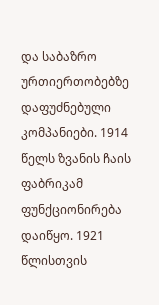და საბაზრო ურთიერთობებზე დაფუძნებული კომპანიები. 1914 წელს ზვანის ჩაის ფაბრიკამ ფუნქციონირება დაიწყო. 1921 წლისთვის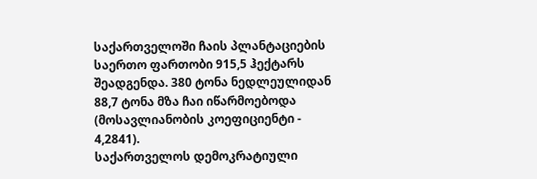საქართველოში ჩაის პლანტაციების საერთო ფართობი 915,5 ჰექტარს შეადგენდა. 380 ტონა ნედლეულიდან 88,7 ტონა მზა ჩაი იწარმოებოდა (მოსავლიანობის კოეფიციენტი - 4,2841).
საქართველოს დემოკრატიული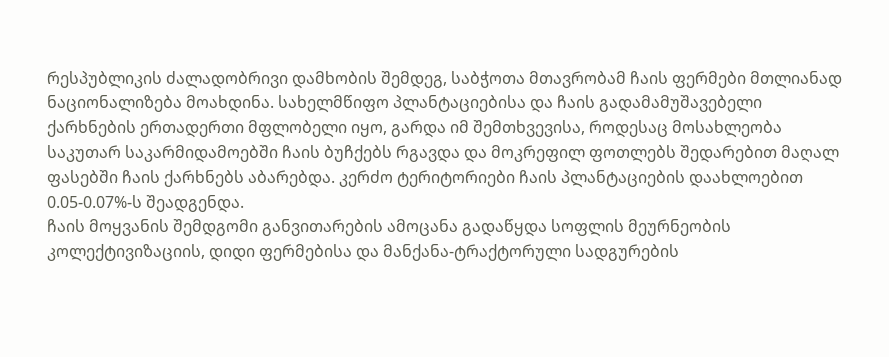რესპუბლიკის ძალადობრივი დამხობის შემდეგ, საბჭოთა მთავრობამ ჩაის ფერმები მთლიანად ნაციონალიზება მოახდინა. სახელმწიფო პლანტაციებისა და ჩაის გადამამუშავებელი ქარხნების ერთადერთი მფლობელი იყო, გარდა იმ შემთხვევისა, როდესაც მოსახლეობა საკუთარ საკარმიდამოებში ჩაის ბუჩქებს რგავდა და მოკრეფილ ფოთლებს შედარებით მაღალ ფასებში ჩაის ქარხნებს აბარებდა. კერძო ტერიტორიები ჩაის პლანტაციების დაახლოებით 0.05-0.07%-ს შეადგენდა.
ჩაის მოყვანის შემდგომი განვითარების ამოცანა გადაწყდა სოფლის მეურნეობის კოლექტივიზაციის, დიდი ფერმებისა და მანქანა-ტრაქტორული სადგურების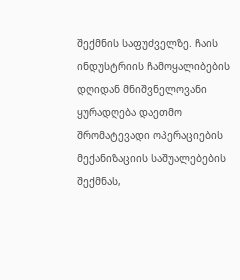შექმნის საფუძველზე. ჩაის ინდუსტრიის ჩამოყალიბების დღიდან მნიშვნელოვანი ყურადღება დაეთმო შრომატევადი ოპერაციების მექანიზაციის საშუალებების შექმნას,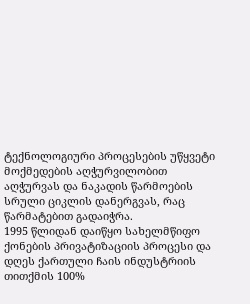ტექნოლოგიური პროცესების უწყვეტი მოქმედების აღჭურვილობით აღჭურვას და ნაკადის წარმოების სრული ციკლის დანერგვას, რაც წარმატებით გადაიჭრა.
1995 წლიდან დაიწყო სახელმწიფო ქონების პრივატიზაციის პროცესი და დღეს ქართული ჩაის ინდუსტრიის თითქმის 100%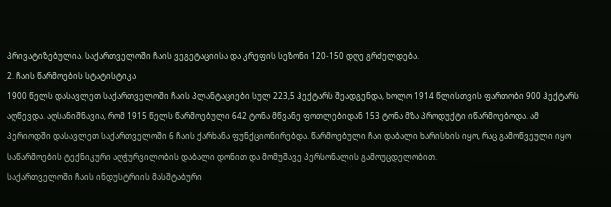პრივატიზებულია. საქართველოში ჩაის ვეგეტაციისა და კრეფის სეზონი 120-150 დღე გრძელდება.
2. ჩაის წარმოების სტატისტიკა
1900 წელს დასავლეთ საქართველოში ჩაის პლანტაციები სულ 223,5 ჰექტარს შეადგენდა, ხოლო 1914 წლისთვის ფართობი 900 ჰექტარს აღწევდა. აღსანიშნავია, რომ 1915 წელს წარმოებული 642 ტონა მწვანე ფოთლებიდან 153 ტონა მზა პროდუქტი იწარმოებოდა. ამ პერიოდში დასავლეთ საქართველოში 6 ჩაის ქარხანა ფუნქციონირებდა. წარმოებული ჩაი დაბალი ხარისხის იყო, რაც გამოწვეული იყო საწარმოების ტექნიკური აღჭურვილობის დაბალი დონით და მომუშავე პერსონალის გამოუცდელობით.
საქართველოში ჩაის ინდუსტრიის მასშტაბური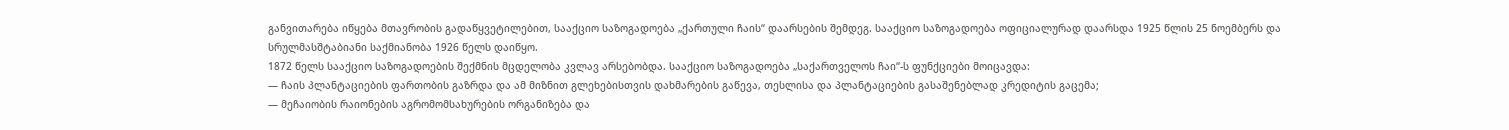განვითარება იწყება მთავრობის გადაწყვეტილებით, სააქციო საზოგადოება „ქართული ჩაის“ დაარსების შემდეგ. სააქციო საზოგადოება ოფიციალურად დაარსდა 1925 წლის 25 ნოემბერს და სრულმასშტაბიანი საქმიანობა 1926 წელს დაიწყო.
1872 წელს სააქციო საზოგადოების შექმნის მცდელობა კვლავ არსებობდა. სააქციო საზოგადოება „საქართველოს ჩაი“-ს ფუნქციები მოიცავდა:
— ჩაის პლანტაციების ფართობის გაზრდა და ამ მიზნით გლეხებისთვის დახმარების გაწევა, თესლისა და პლანტაციების გასაშენებლად კრედიტის გაცემა;
— მეჩაიობის რაიონების აგრომომსახურების ორგანიზება და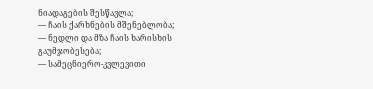ნიადაგების შესწავლა;
— ჩაის ქარხნების მშენებლობა;
— ნედლი და მზა ჩაის ხარისხის გაუმჯობესება;
— სამეცნიერო-კვლევითი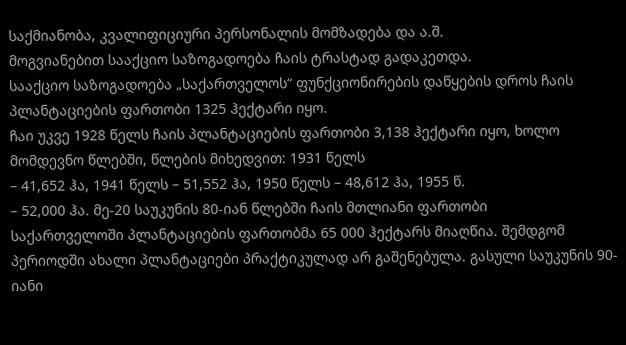საქმიანობა, კვალიფიციური პერსონალის მომზადება და ა.შ.
მოგვიანებით სააქციო საზოგადოება ჩაის ტრასტად გადაკეთდა.
სააქციო საზოგადოება „საქართველოს“ ფუნქციონირების დაწყების დროს ჩაის პლანტაციების ფართობი 1325 ჰექტარი იყო.
ჩაი უკვე 1928 წელს ჩაის პლანტაციების ფართობი 3,138 ჰექტარი იყო, ხოლო მომდევნო წლებში, წლების მიხედვით: 1931 წელს
– 41,652 ჰა, 1941 წელს – 51,552 ჰა, 1950 წელს – 48,612 ჰა, 1955 წ.
– 52,000 ჰა. მე-20 საუკუნის 80-იან წლებში ჩაის მთლიანი ფართობი
საქართველოში პლანტაციების ფართობმა 65 000 ჰექტარს მიაღწია. შემდგომ პერიოდში ახალი პლანტაციები პრაქტიკულად არ გაშენებულა. გასული საუკუნის 90-იანი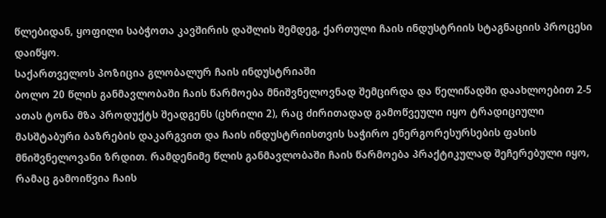წლებიდან, ყოფილი საბჭოთა კავშირის დაშლის შემდეგ, ქართული ჩაის ინდუსტრიის სტაგნაციის პროცესი დაიწყო.
საქართველოს პოზიცია გლობალურ ჩაის ინდუსტრიაში
ბოლო 20 წლის განმავლობაში ჩაის წარმოება მნიშვნელოვნად შემცირდა და წელიწადში დაახლოებით 2-5 ათას ტონა მზა პროდუქტს შეადგენს (ცხრილი 2), რაც ძირითადად გამოწვეული იყო ტრადიციული მასშტაბური ბაზრების დაკარგვით და ჩაის ინდუსტრიისთვის საჭირო ენერგორესურსების ფასის მნიშვნელოვანი ზრდით. რამდენიმე წლის განმავლობაში ჩაის წარმოება პრაქტიკულად შეჩერებული იყო, რამაც გამოიწვია ჩაის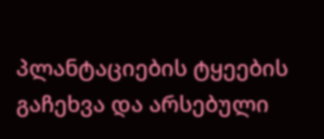პლანტაციების ტყეების გაჩეხვა და არსებული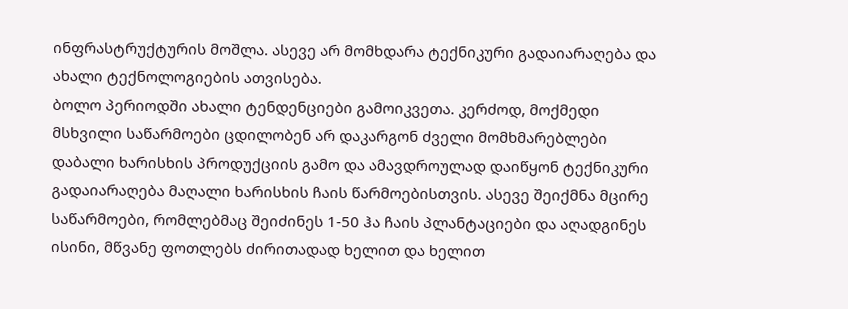ინფრასტრუქტურის მოშლა. ასევე არ მომხდარა ტექნიკური გადაიარაღება და ახალი ტექნოლოგიების ათვისება.
ბოლო პერიოდში ახალი ტენდენციები გამოიკვეთა. კერძოდ, მოქმედი მსხვილი საწარმოები ცდილობენ არ დაკარგონ ძველი მომხმარებლები დაბალი ხარისხის პროდუქციის გამო და ამავდროულად დაიწყონ ტექნიკური გადაიარაღება მაღალი ხარისხის ჩაის წარმოებისთვის. ასევე შეიქმნა მცირე საწარმოები, რომლებმაც შეიძინეს 1-50 ჰა ჩაის პლანტაციები და აღადგინეს ისინი, მწვანე ფოთლებს ძირითადად ხელით და ხელით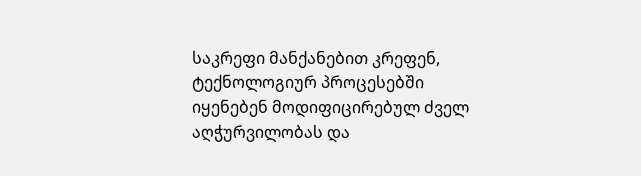საკრეფი მანქანებით კრეფენ, ტექნოლოგიურ პროცესებში იყენებენ მოდიფიცირებულ ძველ აღჭურვილობას და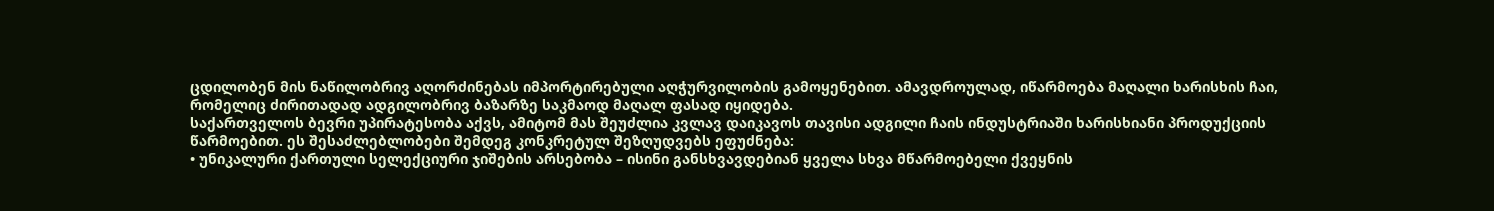ცდილობენ მის ნაწილობრივ აღორძინებას იმპორტირებული აღჭურვილობის გამოყენებით. ამავდროულად, იწარმოება მაღალი ხარისხის ჩაი, რომელიც ძირითადად ადგილობრივ ბაზარზე საკმაოდ მაღალ ფასად იყიდება.
საქართველოს ბევრი უპირატესობა აქვს, ამიტომ მას შეუძლია კვლავ დაიკავოს თავისი ადგილი ჩაის ინდუსტრიაში ხარისხიანი პროდუქციის წარმოებით. ეს შესაძლებლობები შემდეგ კონკრეტულ შეზღუდვებს ეფუძნება:
• უნიკალური ქართული სელექციური ჯიშების არსებობა – ისინი განსხვავდებიან ყველა სხვა მწარმოებელი ქვეყნის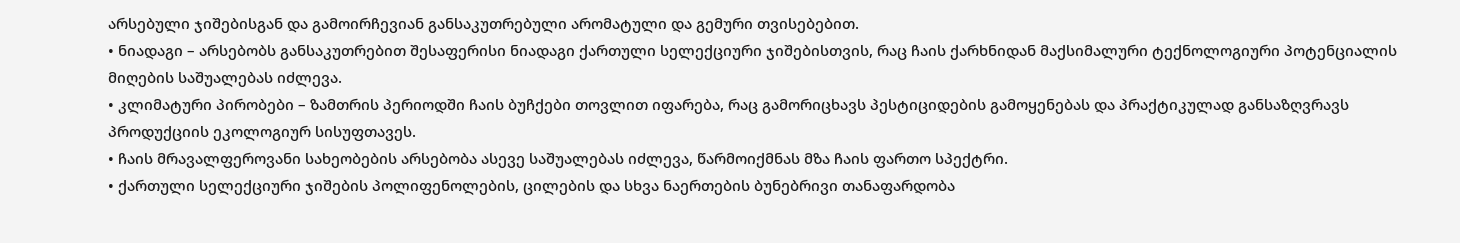არსებული ჯიშებისგან და გამოირჩევიან განსაკუთრებული არომატული და გემური თვისებებით.
• ნიადაგი – არსებობს განსაკუთრებით შესაფერისი ნიადაგი ქართული სელექციური ჯიშებისთვის, რაც ჩაის ქარხნიდან მაქსიმალური ტექნოლოგიური პოტენციალის მიღების საშუალებას იძლევა.
• კლიმატური პირობები – ზამთრის პერიოდში ჩაის ბუჩქები თოვლით იფარება, რაც გამორიცხავს პესტიციდების გამოყენებას და პრაქტიკულად განსაზღვრავს პროდუქციის ეკოლოგიურ სისუფთავეს.
• ჩაის მრავალფეროვანი სახეობების არსებობა ასევე საშუალებას იძლევა, წარმოიქმნას მზა ჩაის ფართო სპექტრი.
• ქართული სელექციური ჯიშების პოლიფენოლების, ცილების და სხვა ნაერთების ბუნებრივი თანაფარდობა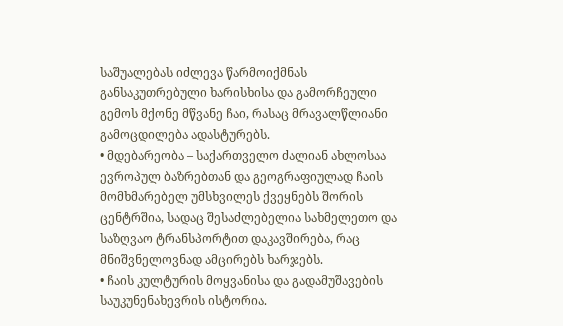საშუალებას იძლევა წარმოიქმნას განსაკუთრებული ხარისხისა და გამორჩეული გემოს მქონე მწვანე ჩაი, რასაც მრავალწლიანი გამოცდილება ადასტურებს.
• მდებარეობა – საქართველო ძალიან ახლოსაა ევროპულ ბაზრებთან და გეოგრაფიულად ჩაის მომხმარებელ უმსხვილეს ქვეყნებს შორის ცენტრშია, სადაც შესაძლებელია სახმელეთო და საზღვაო ტრანსპორტით დაკავშირება, რაც მნიშვნელოვნად ამცირებს ხარჯებს.
• ჩაის კულტურის მოყვანისა და გადამუშავების საუკუნენახევრის ისტორია.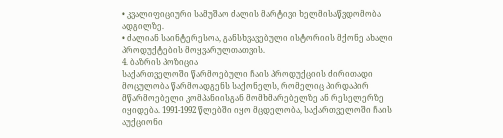• კვალიფიციური სამუშაო ძალის მარტივი ხელმისაწვდომობა ადგილზე.
• ძალიან საინტერესოა, განსხვავებული ისტორიის მქონე ახალი პროდუქტების მოყვარულთათვის.
4. ბაზრის პოზიცია
საქართველოში წარმოებული ჩაის პროდუქციის ძირითადი მოცულობა წარმოადგენს საქონელს, რომელიც პირდაპირ მწარმოებელი კომპანიისგან მომხმარებელზე ან რესელერზე იყიდება. 1991-1992 წლებში იყო მცდელობა, საქართველოში ჩაის აუქციონი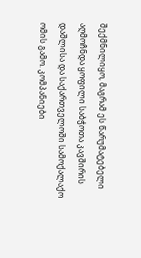შექმნილიყო, მაგრამ ეს წარუმატებელი აღმოჩნდა ყოფილი საბჭოთა კავშირის დაშლისა და საქართველოში სამოქალაქო ომის გამო. კომპანიები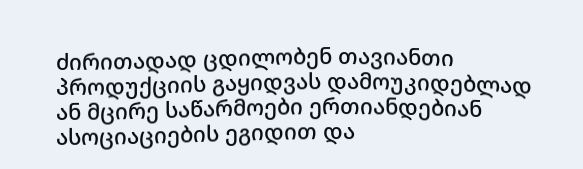ძირითადად ცდილობენ თავიანთი პროდუქციის გაყიდვას დამოუკიდებლად ან მცირე საწარმოები ერთიანდებიან ასოციაციების ეგიდით და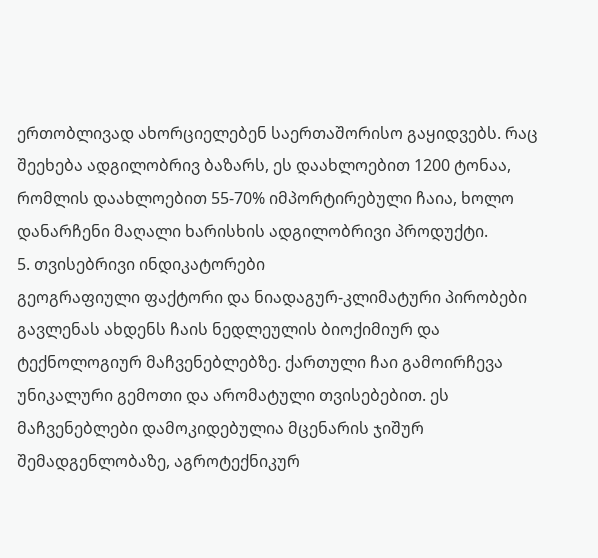ერთობლივად ახორციელებენ საერთაშორისო გაყიდვებს. რაც შეეხება ადგილობრივ ბაზარს, ეს დაახლოებით 1200 ტონაა, რომლის დაახლოებით 55-70% იმპორტირებული ჩაია, ხოლო დანარჩენი მაღალი ხარისხის ადგილობრივი პროდუქტი.
5. თვისებრივი ინდიკატორები
გეოგრაფიული ფაქტორი და ნიადაგურ-კლიმატური პირობები გავლენას ახდენს ჩაის ნედლეულის ბიოქიმიურ და ტექნოლოგიურ მაჩვენებლებზე. ქართული ჩაი გამოირჩევა უნიკალური გემოთი და არომატული თვისებებით. ეს მაჩვენებლები დამოკიდებულია მცენარის ჯიშურ შემადგენლობაზე, აგროტექნიკურ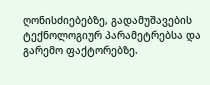ღონისძიებებზე, გადამუშავების ტექნოლოგიურ პარამეტრებსა და გარემო ფაქტორებზე.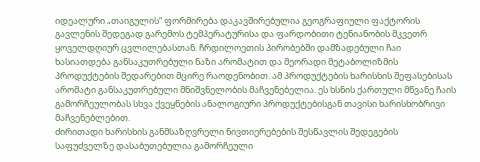იდეალური „თაიგულის“ ფორმირება დაკავშირებულია გეოგრაფიული ფაქტორის გავლენის შედეგად გარემოს ტემპერატურისა და ფარდობითი ტენიანობის მკვეთრ ყოველდღიურ ცვლილებასთან. ჩრდილოეთის პირობებში დამზადებული ჩაი ხასიათდება განსაკუთრებული ნაზი არომატით და მეორადი მეტაბოლიზმის პროდუქტების შედარებით მცირე რაოდენობით. ამ პროდუქტების ხარისხის შეფასებისას არომატი განსაკუთრებული მნიშვნელობის მაჩვენებელია. ეს ხსნის ქართული მწვანე ჩაის გამორჩეულობას სხვა ქვეყნების ანალოგიური პროდუქტებისგან თავისი ხარისხობრივი მაჩვენებლებით.
ძირითადი ხარისხის განმსაზღვრელი ნივთიერებების შესწავლის შედეგების საფუძველზე დასაბუთებულია გამორჩეული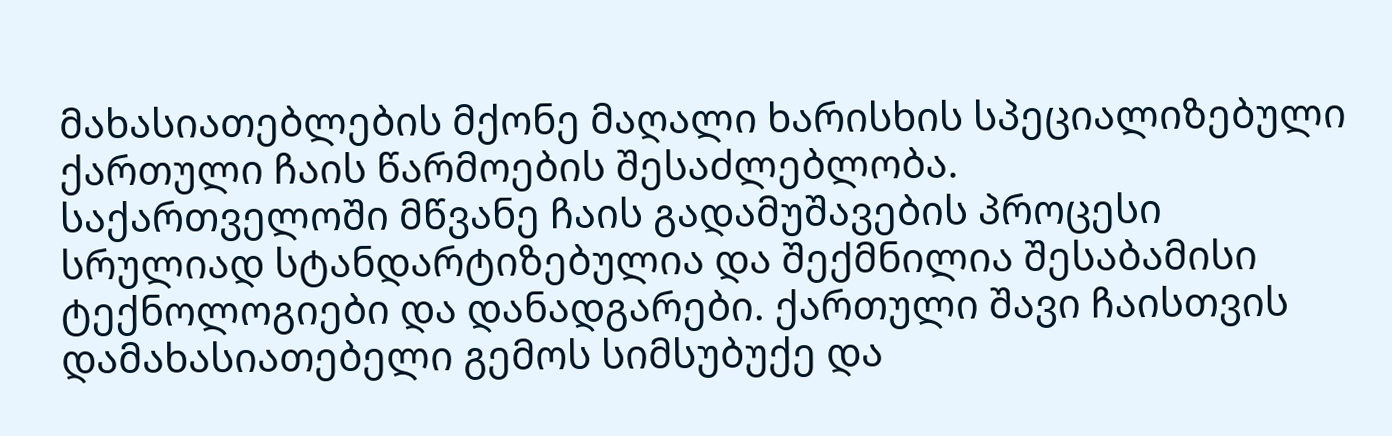მახასიათებლების მქონე მაღალი ხარისხის სპეციალიზებული ქართული ჩაის წარმოების შესაძლებლობა.
საქართველოში მწვანე ჩაის გადამუშავების პროცესი სრულიად სტანდარტიზებულია და შექმნილია შესაბამისი ტექნოლოგიები და დანადგარები. ქართული შავი ჩაისთვის დამახასიათებელი გემოს სიმსუბუქე და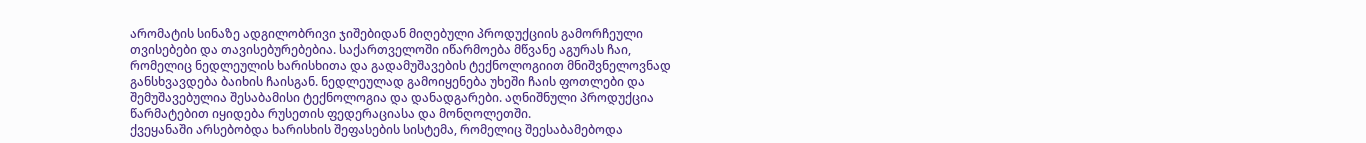არომატის სინაზე ადგილობრივი ჯიშებიდან მიღებული პროდუქციის გამორჩეული თვისებები და თავისებურებებია. საქართველოში იწარმოება მწვანე აგურას ჩაი, რომელიც ნედლეულის ხარისხითა და გადამუშავების ტექნოლოგიით მნიშვნელოვნად განსხვავდება ბაიხის ჩაისგან. ნედლეულად გამოიყენება უხეში ჩაის ფოთლები და შემუშავებულია შესაბამისი ტექნოლოგია და დანადგარები. აღნიშნული პროდუქცია წარმატებით იყიდება რუსეთის ფედერაციასა და მონღოლეთში.
ქვეყანაში არსებობდა ხარისხის შეფასების სისტემა, რომელიც შეესაბამებოდა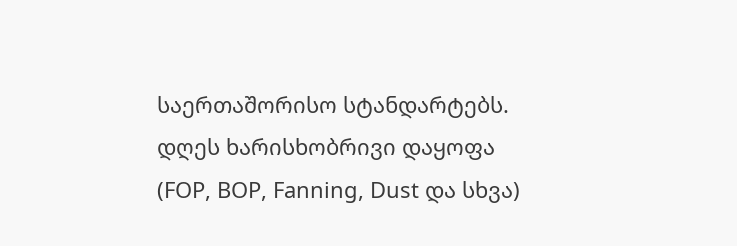საერთაშორისო სტანდარტებს. დღეს ხარისხობრივი დაყოფა (FOP, BOP, Fanning, Dust და სხვა)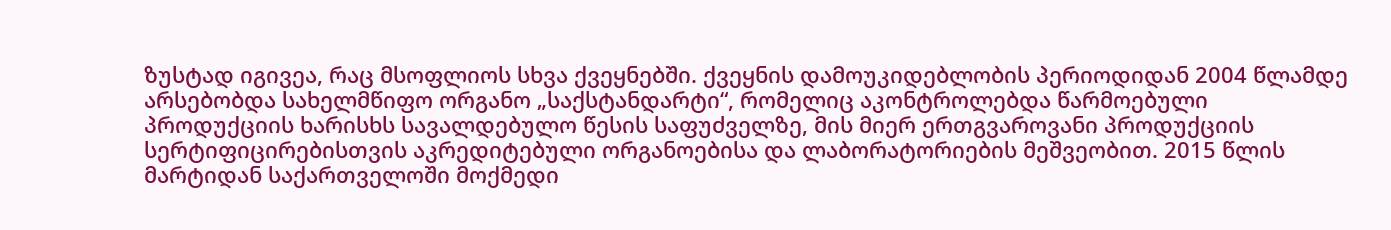ზუსტად იგივეა, რაც მსოფლიოს სხვა ქვეყნებში. ქვეყნის დამოუკიდებლობის პერიოდიდან 2004 წლამდე არსებობდა სახელმწიფო ორგანო „საქსტანდარტი“, რომელიც აკონტროლებდა წარმოებული პროდუქციის ხარისხს სავალდებულო წესის საფუძველზე, მის მიერ ერთგვაროვანი პროდუქციის სერტიფიცირებისთვის აკრედიტებული ორგანოებისა და ლაბორატორიების მეშვეობით. 2015 წლის მარტიდან საქართველოში მოქმედი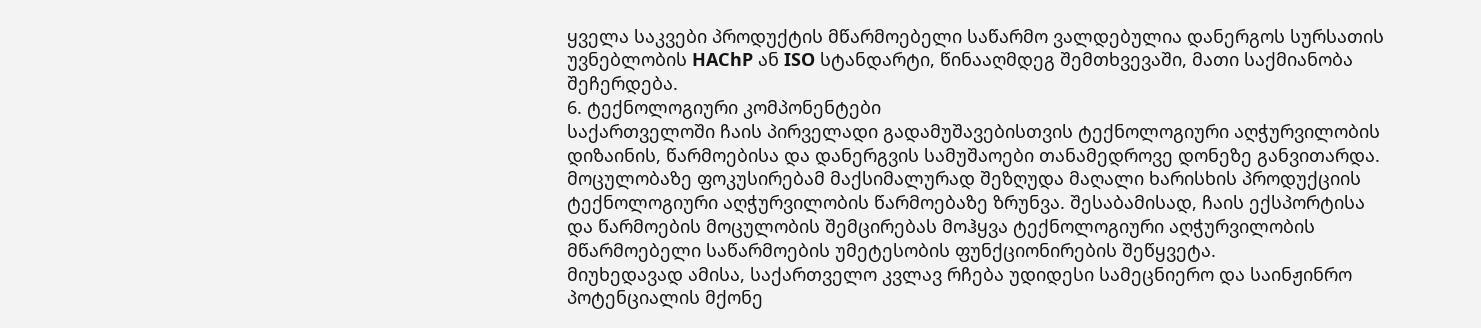ყველა საკვები პროდუქტის მწარმოებელი საწარმო ვალდებულია დანერგოს სურსათის უვნებლობის HAChP ან ISO სტანდარტი, წინააღმდეგ შემთხვევაში, მათი საქმიანობა შეჩერდება.
6. ტექნოლოგიური კომპონენტები
საქართველოში ჩაის პირველადი გადამუშავებისთვის ტექნოლოგიური აღჭურვილობის დიზაინის, წარმოებისა და დანერგვის სამუშაოები თანამედროვე დონეზე განვითარდა.
მოცულობაზე ფოკუსირებამ მაქსიმალურად შეზღუდა მაღალი ხარისხის პროდუქციის ტექნოლოგიური აღჭურვილობის წარმოებაზე ზრუნვა. შესაბამისად, ჩაის ექსპორტისა და წარმოების მოცულობის შემცირებას მოჰყვა ტექნოლოგიური აღჭურვილობის მწარმოებელი საწარმოების უმეტესობის ფუნქციონირების შეწყვეტა.
მიუხედავად ამისა, საქართველო კვლავ რჩება უდიდესი სამეცნიერო და საინჟინრო პოტენციალის მქონე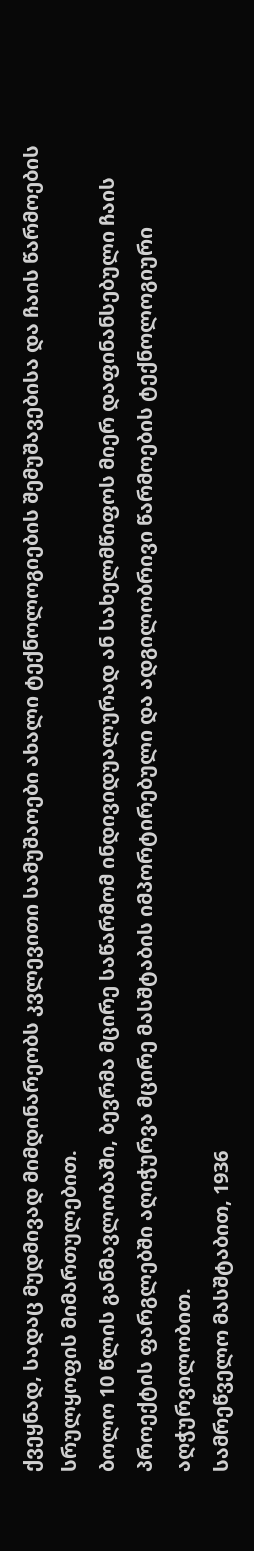ქვეყნად, სადაც მუდმივად მიმდინარეობს კვლევითი სამუშაოები ახალი ტექნოლოგიების შემუშავებისა და ჩაის წარმოების სრულყოფის მიმართულებით.
ბოლო 10 წლის განმავლობაში, ბევრმა მცირე საწარმომ ინდივიდუალურად ან სახელმწიფოს მიერ დაფინანსებული ჩაის პროექტის ფარგლებში აღიჭურვა მცირე მასშტაბის იმპორტირებული და ადგილობრივი წარმოების ტექნოლოგიური აღჭურვილობით.
სამრეწველო მასშტაბით, 1936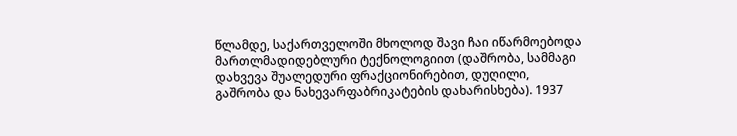წლამდე, საქართველოში მხოლოდ შავი ჩაი იწარმოებოდა მართლმადიდებლური ტექნოლოგიით (დაშრობა, სამმაგი დახვევა შუალედური ფრაქციონირებით, დუღილი, გაშრობა და ნახევარფაბრიკატების დახარისხება). 1937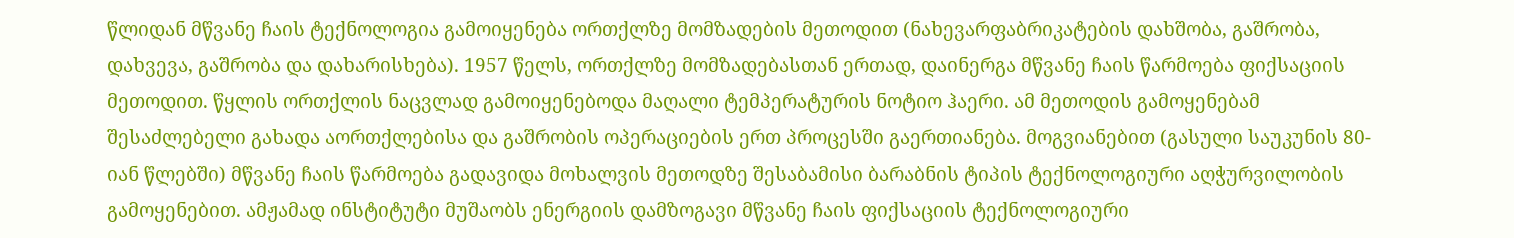წლიდან მწვანე ჩაის ტექნოლოგია გამოიყენება ორთქლზე მომზადების მეთოდით (ნახევარფაბრიკატების დახშობა, გაშრობა, დახვევა, გაშრობა და დახარისხება). 1957 წელს, ორთქლზე მომზადებასთან ერთად, დაინერგა მწვანე ჩაის წარმოება ფიქსაციის მეთოდით. წყლის ორთქლის ნაცვლად გამოიყენებოდა მაღალი ტემპერატურის ნოტიო ჰაერი. ამ მეთოდის გამოყენებამ შესაძლებელი გახადა აორთქლებისა და გაშრობის ოპერაციების ერთ პროცესში გაერთიანება. მოგვიანებით (გასული საუკუნის 80-იან წლებში) მწვანე ჩაის წარმოება გადავიდა მოხალვის მეთოდზე შესაბამისი ბარაბნის ტიპის ტექნოლოგიური აღჭურვილობის გამოყენებით. ამჟამად ინსტიტუტი მუშაობს ენერგიის დამზოგავი მწვანე ჩაის ფიქსაციის ტექნოლოგიური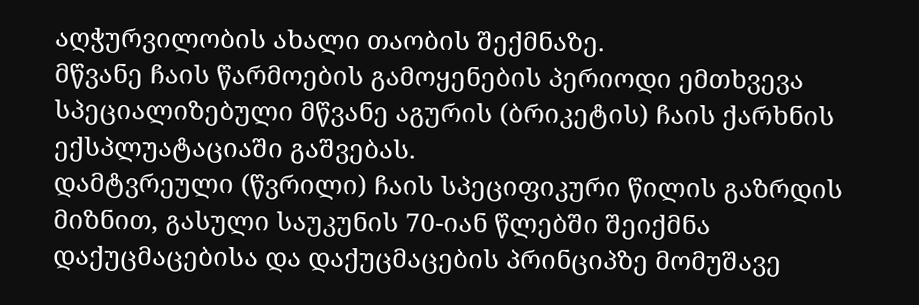აღჭურვილობის ახალი თაობის შექმნაზე.
მწვანე ჩაის წარმოების გამოყენების პერიოდი ემთხვევა სპეციალიზებული მწვანე აგურის (ბრიკეტის) ჩაის ქარხნის ექსპლუატაციაში გაშვებას.
დამტვრეული (წვრილი) ჩაის სპეციფიკური წილის გაზრდის მიზნით, გასული საუკუნის 70-იან წლებში შეიქმნა დაქუცმაცებისა და დაქუცმაცების პრინციპზე მომუშავე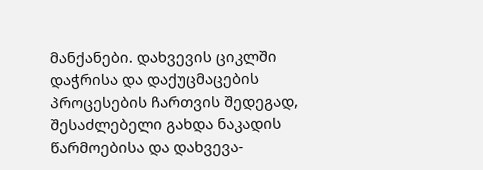მანქანები. დახვევის ციკლში დაჭრისა და დაქუცმაცების პროცესების ჩართვის შედეგად, შესაძლებელი გახდა ნაკადის წარმოებისა და დახვევა-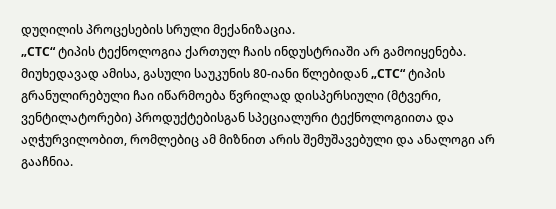დუღილის პროცესების სრული მექანიზაცია.
„CTC“ ტიპის ტექნოლოგია ქართულ ჩაის ინდუსტრიაში არ გამოიყენება. მიუხედავად ამისა, გასული საუკუნის 80-იანი წლებიდან „CTC“ ტიპის გრანულირებული ჩაი იწარმოება წვრილად დისპერსიული (მტვერი, ვენტილატორები) პროდუქტებისგან სპეციალური ტექნოლოგიითა და აღჭურვილობით, რომლებიც ამ მიზნით არის შემუშავებული და ანალოგი არ გააჩნია.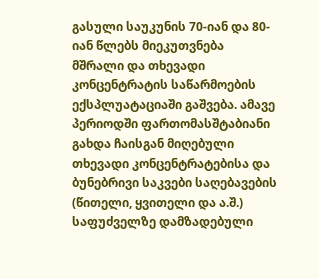გასული საუკუნის 70-იან და 80-იან წლებს მიეკუთვნება მშრალი და თხევადი კონცენტრატის საწარმოების ექსპლუატაციაში გაშვება. ამავე პერიოდში ფართომასშტაბიანი გახდა ჩაისგან მიღებული თხევადი კონცენტრატებისა და ბუნებრივი საკვები საღებავების (წითელი, ყვითელი და ა.შ.) საფუძველზე დამზადებული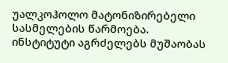უალკოჰოლო მატონიზირებელი სასმელების წარმოება.
ინსტიტუტი აგრძელებს მუშაობას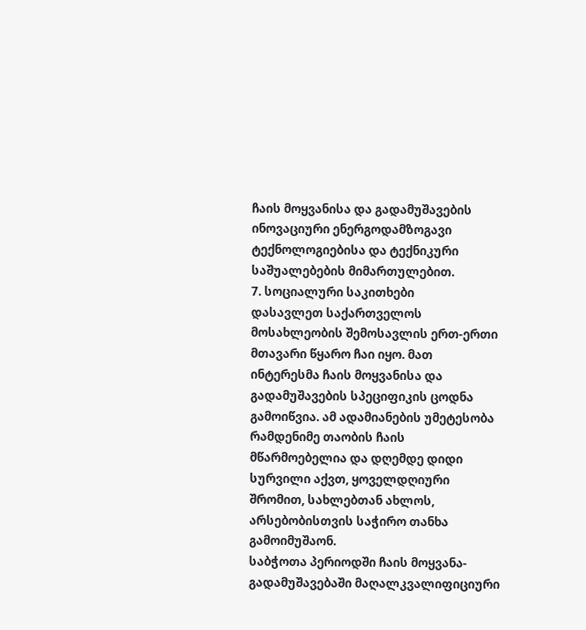ჩაის მოყვანისა და გადამუშავების ინოვაციური ენერგოდამზოგავი ტექნოლოგიებისა და ტექნიკური საშუალებების მიმართულებით.
7. სოციალური საკითხები
დასავლეთ საქართველოს მოსახლეობის შემოსავლის ერთ-ერთი მთავარი წყარო ჩაი იყო. მათ ინტერესმა ჩაის მოყვანისა და გადამუშავების სპეციფიკის ცოდნა გამოიწვია. ამ ადამიანების უმეტესობა რამდენიმე თაობის ჩაის მწარმოებელია და დღემდე დიდი სურვილი აქვთ, ყოველდღიური შრომით, სახლებთან ახლოს, არსებობისთვის საჭირო თანხა გამოიმუშაონ.
საბჭოთა პერიოდში ჩაის მოყვანა-გადამუშავებაში მაღალკვალიფიციური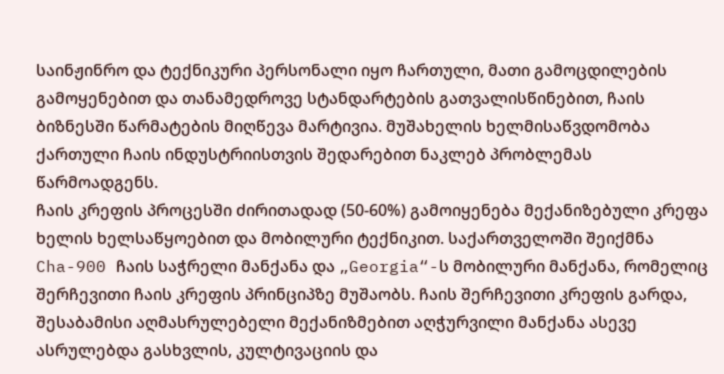საინჟინრო და ტექნიკური პერსონალი იყო ჩართული, მათი გამოცდილების გამოყენებით და თანამედროვე სტანდარტების გათვალისწინებით, ჩაის ბიზნესში წარმატების მიღწევა მარტივია. მუშახელის ხელმისაწვდომობა ქართული ჩაის ინდუსტრიისთვის შედარებით ნაკლებ პრობლემას წარმოადგენს.
ჩაის კრეფის პროცესში ძირითადად (50-60%) გამოიყენება მექანიზებული კრეფა ხელის ხელსაწყოებით და მობილური ტექნიკით. საქართველოში შეიქმნა Cha-900 ჩაის საჭრელი მანქანა და „Georgia“-ს მობილური მანქანა, რომელიც შერჩევითი ჩაის კრეფის პრინციპზე მუშაობს. ჩაის შერჩევითი კრეფის გარდა, შესაბამისი აღმასრულებელი მექანიზმებით აღჭურვილი მანქანა ასევე ასრულებდა გასხვლის, კულტივაციის და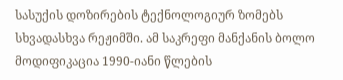სასუქის დოზირების ტექნოლოგიურ ზომებს სხვადასხვა რეჟიმში. ამ საკრეფი მანქანის ბოლო მოდიფიკაცია 1990-იანი წლების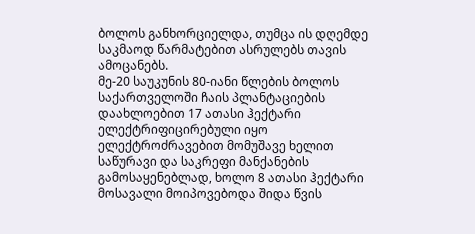ბოლოს განხორციელდა, თუმცა ის დღემდე საკმაოდ წარმატებით ასრულებს თავის ამოცანებს.
მე-20 საუკუნის 80-იანი წლების ბოლოს საქართველოში ჩაის პლანტაციების დაახლოებით 17 ათასი ჰექტარი ელექტრიფიცირებული იყო ელექტროძრავებით მომუშავე ხელით საწურავი და საკრეფი მანქანების გამოსაყენებლად, ხოლო 8 ათასი ჰექტარი მოსავალი მოიპოვებოდა შიდა წვის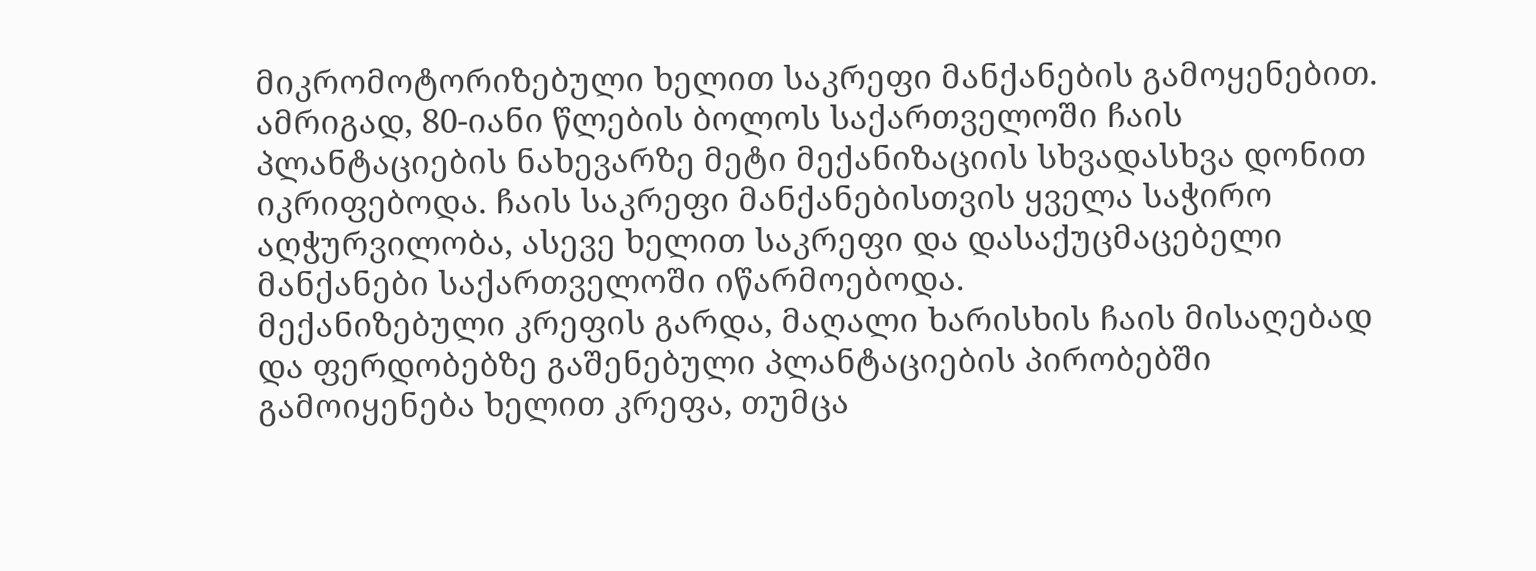მიკრომოტორიზებული ხელით საკრეფი მანქანების გამოყენებით. ამრიგად, 80-იანი წლების ბოლოს საქართველოში ჩაის პლანტაციების ნახევარზე მეტი მექანიზაციის სხვადასხვა დონით იკრიფებოდა. ჩაის საკრეფი მანქანებისთვის ყველა საჭირო აღჭურვილობა, ასევე ხელით საკრეფი და დასაქუცმაცებელი მანქანები საქართველოში იწარმოებოდა.
მექანიზებული კრეფის გარდა, მაღალი ხარისხის ჩაის მისაღებად და ფერდობებზე გაშენებული პლანტაციების პირობებში გამოიყენება ხელით კრეფა, თუმცა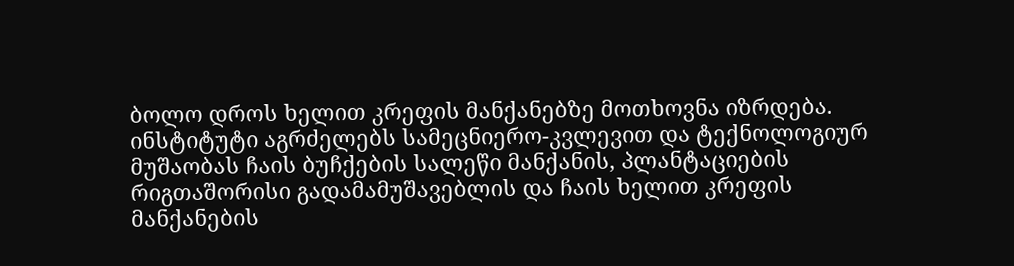ბოლო დროს ხელით კრეფის მანქანებზე მოთხოვნა იზრდება.
ინსტიტუტი აგრძელებს სამეცნიერო-კვლევით და ტექნოლოგიურ მუშაობას ჩაის ბუჩქების სალეწი მანქანის, პლანტაციების რიგთაშორისი გადამამუშავებლის და ჩაის ხელით კრეფის მანქანების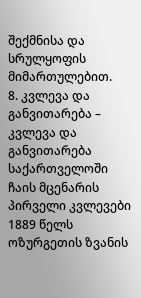შექმნისა და სრულყოფის მიმართულებით.
8. კვლევა და განვითარება – კვლევა და განვითარება
საქართველოში ჩაის მცენარის პირველი კვლევები 1889 წელს ოზურგეთის ზვანის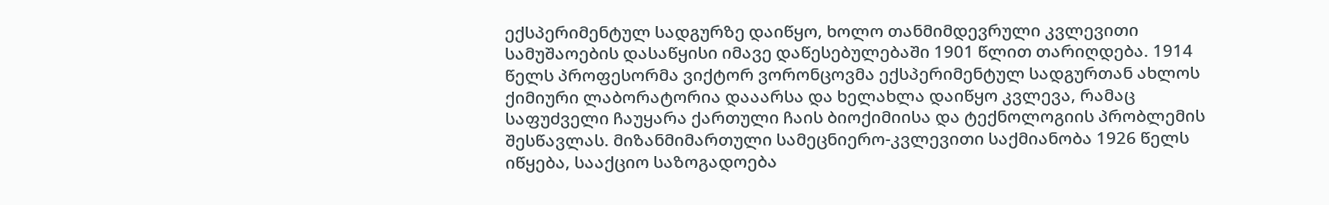ექსპერიმენტულ სადგურზე დაიწყო, ხოლო თანმიმდევრული კვლევითი სამუშაოების დასაწყისი იმავე დაწესებულებაში 1901 წლით თარიღდება. 1914 წელს პროფესორმა ვიქტორ ვორონცოვმა ექსპერიმენტულ სადგურთან ახლოს ქიმიური ლაბორატორია დააარსა და ხელახლა დაიწყო კვლევა, რამაც საფუძველი ჩაუყარა ქართული ჩაის ბიოქიმიისა და ტექნოლოგიის პრობლემის შესწავლას. მიზანმიმართული სამეცნიერო-კვლევითი საქმიანობა 1926 წელს იწყება, სააქციო საზოგადოება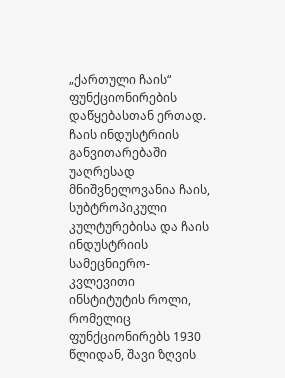„ქართული ჩაის“ ფუნქციონირების დაწყებასთან ერთად.
ჩაის ინდუსტრიის განვითარებაში უაღრესად მნიშვნელოვანია ჩაის, სუბტროპიკული კულტურებისა და ჩაის ინდუსტრიის სამეცნიერო-კვლევითი ინსტიტუტის როლი, რომელიც ფუნქციონირებს 1930 წლიდან, შავი ზღვის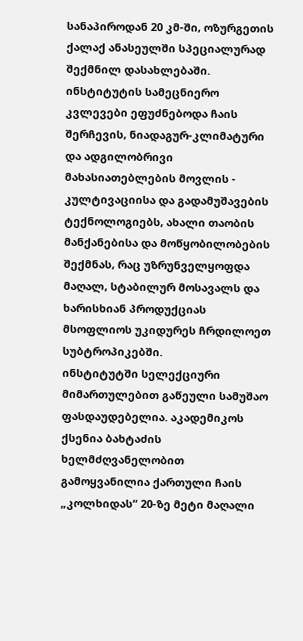სანაპიროდან 20 კმ-ში, ოზურგეთის ქალაქ ანასეულში სპეციალურად შექმნილ დასახლებაში. ინსტიტუტის სამეცნიერო კვლევები ეფუძნებოდა ჩაის შერჩევის, ნიადაგურ-კლიმატური და ადგილობრივი მახასიათებლების მოვლის - კულტივაციისა და გადამუშავების ტექნოლოგიებს, ახალი თაობის მანქანებისა და მოწყობილობების შექმნას, რაც უზრუნველყოფდა მაღალ, სტაბილურ მოსავალს და ხარისხიან პროდუქციას მსოფლიოს უკიდურეს ჩრდილოეთ სუბტროპიკებში.
ინსტიტუტში სელექციური მიმართულებით გაწეული სამუშაო ფასდაუდებელია. აკადემიკოს ქსენია ბახტაძის ხელმძღვანელობით გამოყვანილია ქართული ჩაის „კოლხიდას“ 20-ზე მეტი მაღალი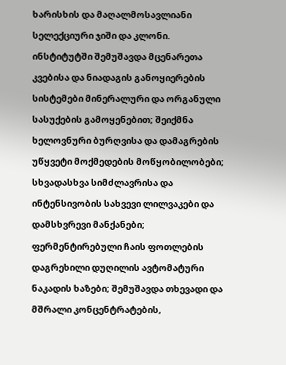ხარისხის და მაღალმოსავლიანი სელექციური ჯიში და კლონი. ინსტიტუტში შემუშავდა მცენარეთა კვებისა და ნიადაგის განოყიერების სისტემები მინერალური და ორგანული სასუქების გამოყენებით; შეიქმნა ხელოვნური ბურღვისა და დამაგრების უწყვეტი მოქმედების მოწყობილობები; სხვადასხვა სიმძლავრისა და ინტენსივობის სახვევი ლილვაკები და დამსხვრევი მანქანები; ფერმენტირებული ჩაის ფოთლების დაგრეხილი დუღილის ავტომატური ნაკადის ხაზები; შემუშავდა თხევადი და მშრალი კონცენტრატების,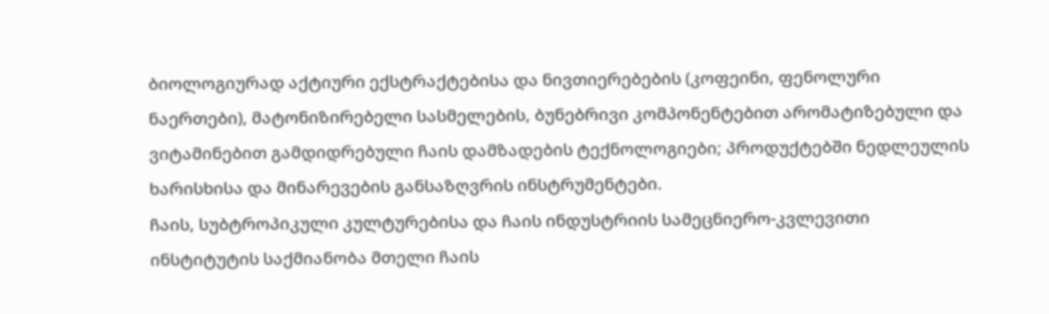ბიოლოგიურად აქტიური ექსტრაქტებისა და ნივთიერებების (კოფეინი, ფენოლური ნაერთები), მატონიზირებელი სასმელების, ბუნებრივი კომპონენტებით არომატიზებული და ვიტამინებით გამდიდრებული ჩაის დამზადების ტექნოლოგიები; პროდუქტებში ნედლეულის ხარისხისა და მინარევების განსაზღვრის ინსტრუმენტები.
ჩაის, სუბტროპიკული კულტურებისა და ჩაის ინდუსტრიის სამეცნიერო-კვლევითი ინსტიტუტის საქმიანობა მთელი ჩაის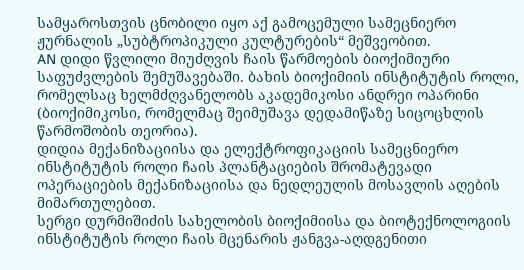სამყაროსთვის ცნობილი იყო აქ გამოცემული სამეცნიერო ჟურნალის „სუბტროპიკული კულტურების“ მეშვეობით.
AN დიდი წვლილი მიუძღვის ჩაის წარმოების ბიოქიმიური საფუძვლების შემუშავებაში. ბახის ბიოქიმიის ინსტიტუტის როლი, რომელსაც ხელმძღვანელობს აკადემიკოსი ანდრეი ოპარინი (ბიოქიმიკოსი, რომელმაც შეიმუშავა დედამიწაზე სიცოცხლის წარმოშობის თეორია).
დიდია მექანიზაციისა და ელექტროფიკაციის სამეცნიერო ინსტიტუტის როლი ჩაის პლანტაციების შრომატევადი ოპერაციების მექანიზაციისა და ნედლეულის მოსავლის აღების მიმართულებით.
სერგი დურმიშიძის სახელობის ბიოქიმიისა და ბიოტექნოლოგიის ინსტიტუტის როლი ჩაის მცენარის ჟანგვა-აღდგენითი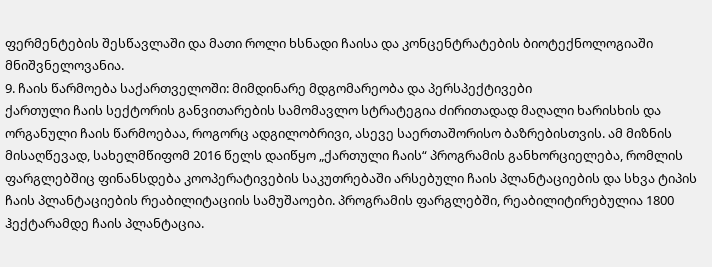ფერმენტების შესწავლაში და მათი როლი ხსნადი ჩაისა და კონცენტრატების ბიოტექნოლოგიაში მნიშვნელოვანია.
9. ჩაის წარმოება საქართველოში: მიმდინარე მდგომარეობა და პერსპექტივები
ქართული ჩაის სექტორის განვითარების სამომავლო სტრატეგია ძირითადად მაღალი ხარისხის და ორგანული ჩაის წარმოებაა, როგორც ადგილობრივი, ასევე საერთაშორისო ბაზრებისთვის. ამ მიზნის მისაღწევად, სახელმწიფომ 2016 წელს დაიწყო „ქართული ჩაის“ პროგრამის განხორციელება, რომლის ფარგლებშიც ფინანსდება კოოპერატივების საკუთრებაში არსებული ჩაის პლანტაციების და სხვა ტიპის ჩაის პლანტაციების რეაბილიტაციის სამუშაოები. პროგრამის ფარგლებში, რეაბილიტირებულია 1800 ჰექტარამდე ჩაის პლანტაცია.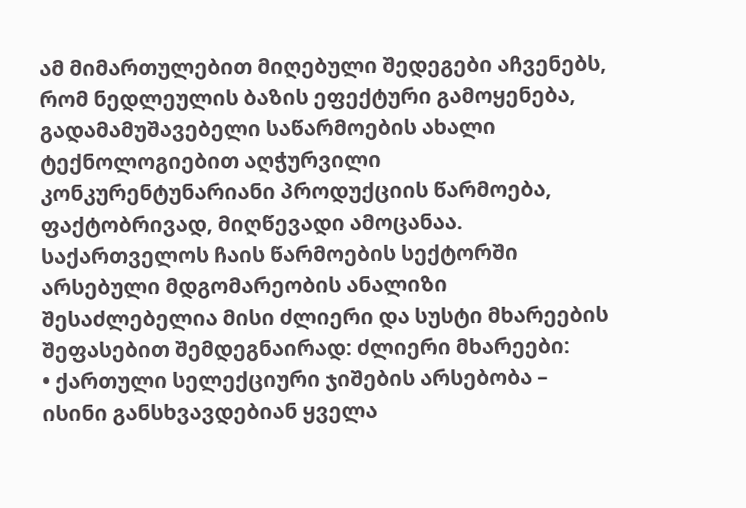ამ მიმართულებით მიღებული შედეგები აჩვენებს, რომ ნედლეულის ბაზის ეფექტური გამოყენება, გადამამუშავებელი საწარმოების ახალი ტექნოლოგიებით აღჭურვილი კონკურენტუნარიანი პროდუქციის წარმოება, ფაქტობრივად, მიღწევადი ამოცანაა.
საქართველოს ჩაის წარმოების სექტორში არსებული მდგომარეობის ანალიზი შესაძლებელია მისი ძლიერი და სუსტი მხარეების შეფასებით შემდეგნაირად: ძლიერი მხარეები:
• ქართული სელექციური ჯიშების არსებობა – ისინი განსხვავდებიან ყველა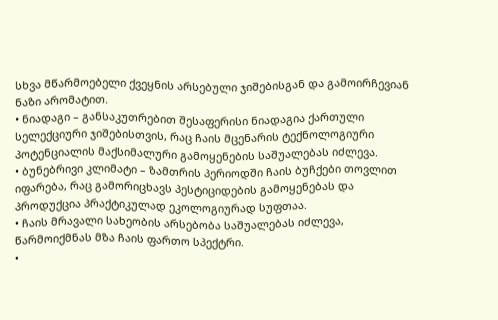სხვა მწარმოებელი ქვეყნის არსებული ჯიშებისგან და გამოირჩევიან ნაზი არომატით.
• ნიადაგი – განსაკუთრებით შესაფერისი ნიადაგია ქართული სელექციური ჯიშებისთვის, რაც ჩაის მცენარის ტექნოლოგიური პოტენციალის მაქსიმალური გამოყენების საშუალებას იძლევა.
• ბუნებრივი კლიმატი – ზამთრის პერიოდში ჩაის ბუჩქები თოვლით იფარება, რაც გამორიცხავს პესტიციდების გამოყენებას და პროდუქცია პრაქტიკულად ეკოლოგიურად სუფთაა.
• ჩაის მრავალი სახეობის არსებობა საშუალებას იძლევა, წარმოიქმნას მზა ჩაის ფართო სპექტრი.
•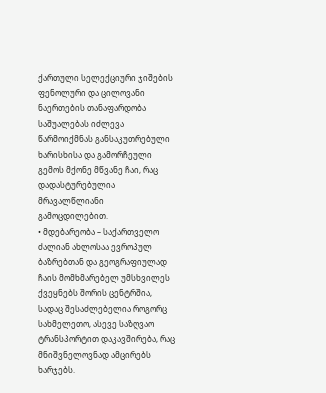ქართული სელექციური ჯიშების ფენოლური და ცილოვანი ნაერთების თანაფარდობა საშუალებას იძლევა წარმოიქმნას განსაკუთრებული ხარისხისა და გამორჩეული გემოს მქონე მწვანე ჩაი, რაც დადასტურებულია მრავალწლიანი გამოცდილებით.
• მდებარეობა – საქართველო ძალიან ახლოსაა ევროპულ ბაზრებთან და გეოგრაფიულად ჩაის მომხმარებელ უმსხვილეს ქვეყნებს შორის ცენტრშია, სადაც შესაძლებელია როგორც სახმელეთო, ასევე საზღვაო ტრანსპორტით დაკავშირება, რაც მნიშვნელოვნად ამცირებს ხარჯებს.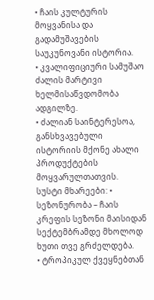• ჩაის კულტურის მოყვანისა და გადამუშავების საუკუნოვანი ისტორია.
• კვალიფიციური სამუშაო ძალის მარტივი ხელმისაწვდომობა ადგილზე.
• ძალიან საინტერესოა, განსხვავებული ისტორიის მქონე ახალი პროდუქტების მოყვარულთათვის.
სუსტი მხარეები: • სეზონურობა – ჩაის კრეფის სეზონი მაისიდან სექტემბრამდე მხოლოდ ხუთი თვე გრძელდება.
• ტროპიკულ ქვეყნებთან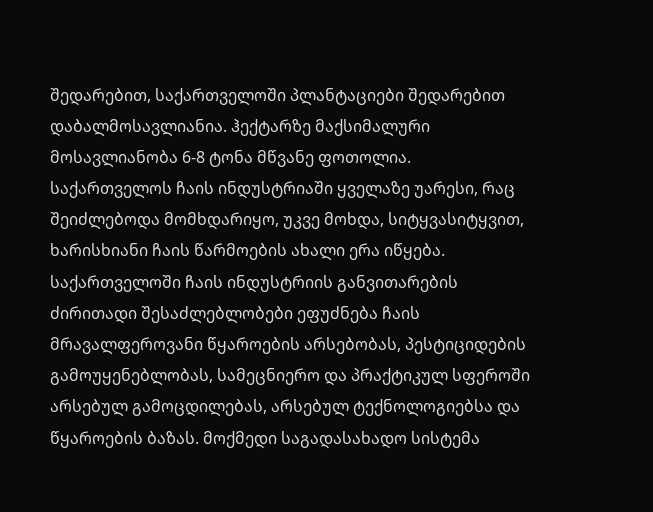შედარებით, საქართველოში პლანტაციები შედარებით დაბალმოსავლიანია. ჰექტარზე მაქსიმალური მოსავლიანობა 6-8 ტონა მწვანე ფოთოლია.
საქართველოს ჩაის ინდუსტრიაში ყველაზე უარესი, რაც შეიძლებოდა მომხდარიყო, უკვე მოხდა, სიტყვასიტყვით, ხარისხიანი ჩაის წარმოების ახალი ერა იწყება.
საქართველოში ჩაის ინდუსტრიის განვითარების ძირითადი შესაძლებლობები ეფუძნება ჩაის მრავალფეროვანი წყაროების არსებობას, პესტიციდების გამოუყენებლობას, სამეცნიერო და პრაქტიკულ სფეროში არსებულ გამოცდილებას, არსებულ ტექნოლოგიებსა და წყაროების ბაზას. მოქმედი საგადასახადო სისტემა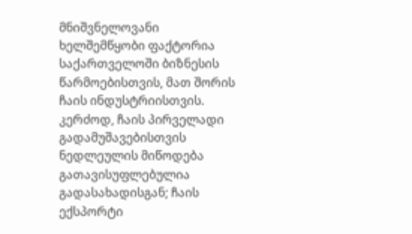მნიშვნელოვანი ხელშემწყობი ფაქტორია საქართველოში ბიზნესის წარმოებისთვის, მათ შორის ჩაის ინდუსტრიისთვის. კერძოდ, ჩაის პირველადი გადამუშავებისთვის ნედლეულის მიწოდება გათავისუფლებულია გადასახადისგან; ჩაის ექსპორტი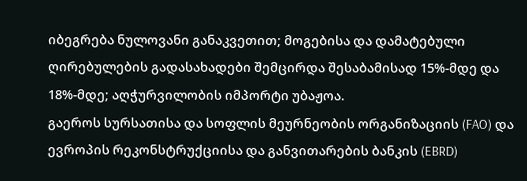იბეგრება ნულოვანი განაკვეთით; მოგებისა და დამატებული ღირებულების გადასახადები შემცირდა შესაბამისად 15%-მდე და 18%-მდე; აღჭურვილობის იმპორტი უბაჟოა.
გაეროს სურსათისა და სოფლის მეურნეობის ორგანიზაციის (FAO) და ევროპის რეკონსტრუქციისა და განვითარების ბანკის (EBRD)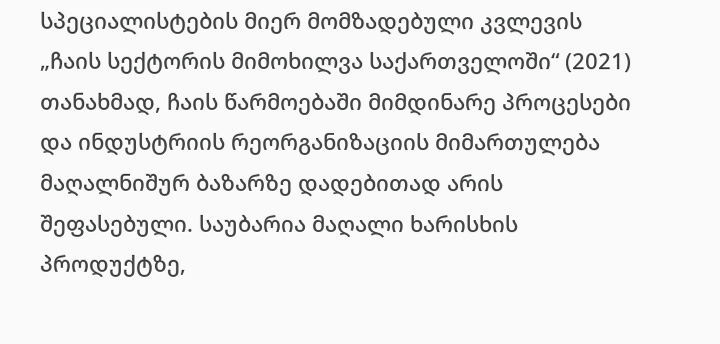სპეციალისტების მიერ მომზადებული კვლევის „ჩაის სექტორის მიმოხილვა საქართველოში“ (2021) თანახმად, ჩაის წარმოებაში მიმდინარე პროცესები და ინდუსტრიის რეორგანიზაციის მიმართულება მაღალნიშურ ბაზარზე დადებითად არის შეფასებული. საუბარია მაღალი ხარისხის პროდუქტზე,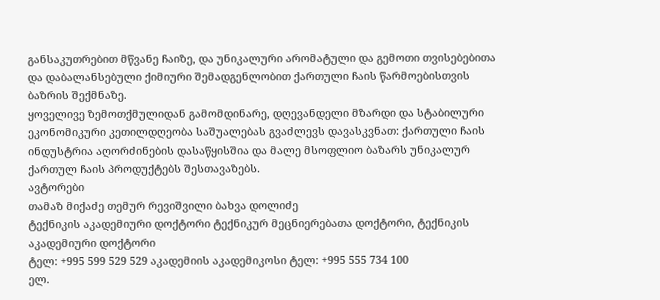განსაკუთრებით მწვანე ჩაიზე, და უნიკალური არომატული და გემოთი თვისებებითა და დაბალანსებული ქიმიური შემადგენლობით ქართული ჩაის წარმოებისთვის ბაზრის შექმნაზე.
ყოველივე ზემოთქმულიდან გამომდინარე, დღევანდელი მზარდი და სტაბილური ეკონომიკური კეთილდღეობა საშუალებას გვაძლევს დავასკვნათ: ქართული ჩაის ინდუსტრია აღორძინების დასაწყისშია და მალე მსოფლიო ბაზარს უნიკალურ ქართულ ჩაის პროდუქტებს შესთავაზებს.
ავტორები
თამაზ მიქაძე თემურ რევიშვილი ბახვა დოლიძე
ტექნიკის აკადემიური დოქტორი ტექნიკურ მეცნიერებათა დოქტორი, ტექნიკის აკადემიური დოქტორი
ტელ: +995 599 529 529 აკადემიის აკადემიკოსი ტელ: +995 555 734 100
ელ.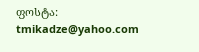ფოსტა: tmikadze@yahoo.com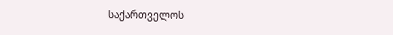საქართველოს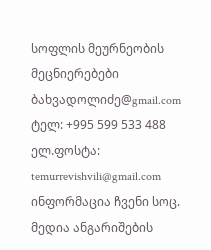სოფლის მეურნეობის მეცნიერებები ბახვადოლიძე@gmail.com
ტელ: +995 599 533 488
ელ.ფოსტა: temurrevishvili@gmail.com
ინფორმაცია ჩვენი სოც. მედია ანგარიშების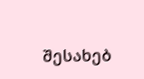შესახებ